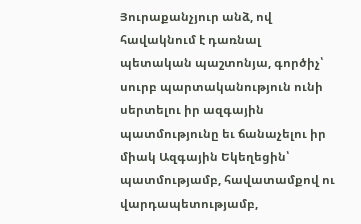Յուրաքանչյուր անձ, ով հավակնում է դառնալ պետական պաշտոնյա, գործիչ՝ սուրբ պարտականություն ունի սերտելու իր ազգային պատմությունը եւ ճանաչելու իր միակ Ազգային Եկեղեցին՝ պատմությամբ, հավատամքով ու վարդապետությամբ,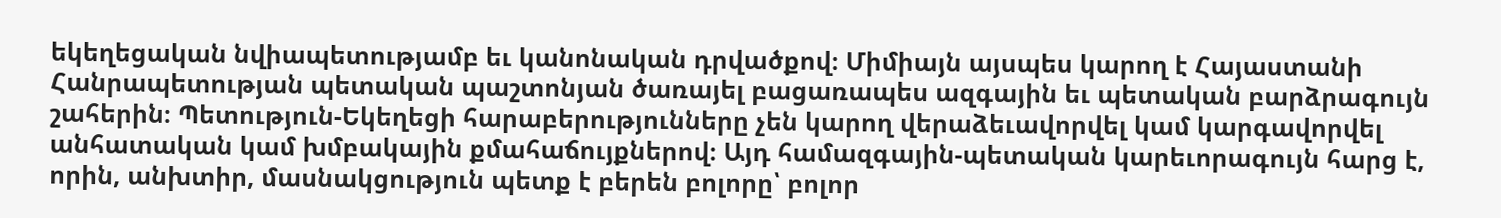եկեղեցական նվիապետությամբ եւ կանոնական դրվածքով։ Միմիայն այսպես կարող է Հայաստանի Հանրապետության պետական պաշտոնյան ծառայել բացառապես ազգային եւ պետական բարձրագույն շահերին։ Պետություն-Եկեղեցի հարաբերությունները չեն կարող վերաձեւավորվել կամ կարգավորվել անհատական կամ խմբակային քմահաճույքներով։ Այդ համազգային-պետական կարեւորագույն հարց է, որին, անխտիր, մասնակցություն պետք է բերեն բոլորը՝ բոլոր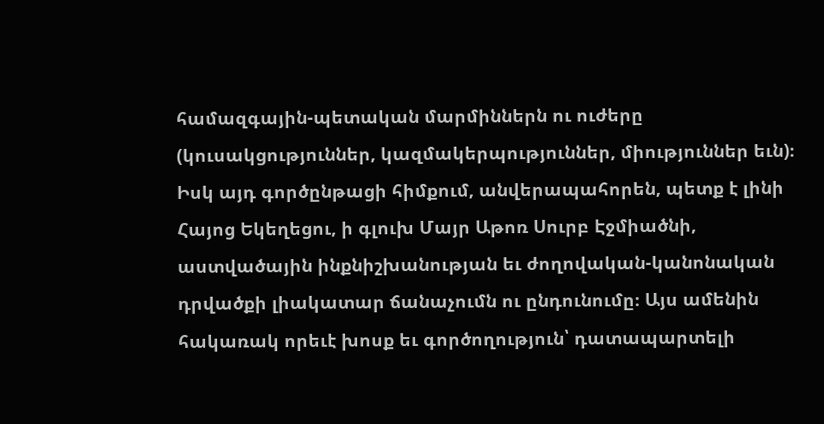համազգային-պետական մարմիններն ու ուժերը (կուսակցություններ, կազմակերպություններ, միություններ եւն)։ Իսկ այդ գործընթացի հիմքում, անվերապահորեն, պետք է լինի Հայոց Եկեղեցու, ի գլուխ Մայր Աթոռ Սուրբ Էջմիածնի, աստվածային ինքնիշխանության եւ ժողովական-կանոնական դրվածքի լիակատար ճանաչումն ու ընդունումը։ Այս ամենին հակառակ որեւէ խոսք եւ գործողություն՝ դատապարտելի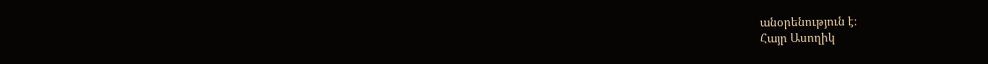անօրենություն է։
Հայր Ասողիկ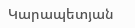Կարապետյան